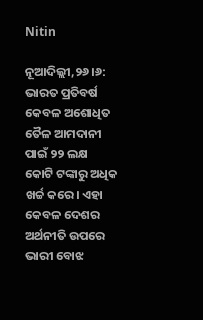Nitin

ନୂଆଦିଲ୍ଲୀ,୨୬।୬: ଭାରତ ପ୍ରତିବର୍ଷ କେବଳ ଅଶୋଧିତ ତୈଳ ଆମଦାନୀ ପାଇଁ ୨୨ ଲକ୍ଷ କୋଟି ଟଙ୍କାରୁ ଅଧିକ ଖର୍ଚ୍ଚ କରେ। ଏହା କେବଳ ଦେଶର ଅର୍ଥନୀତି ଉପରେ ଭାରୀ ବୋଝ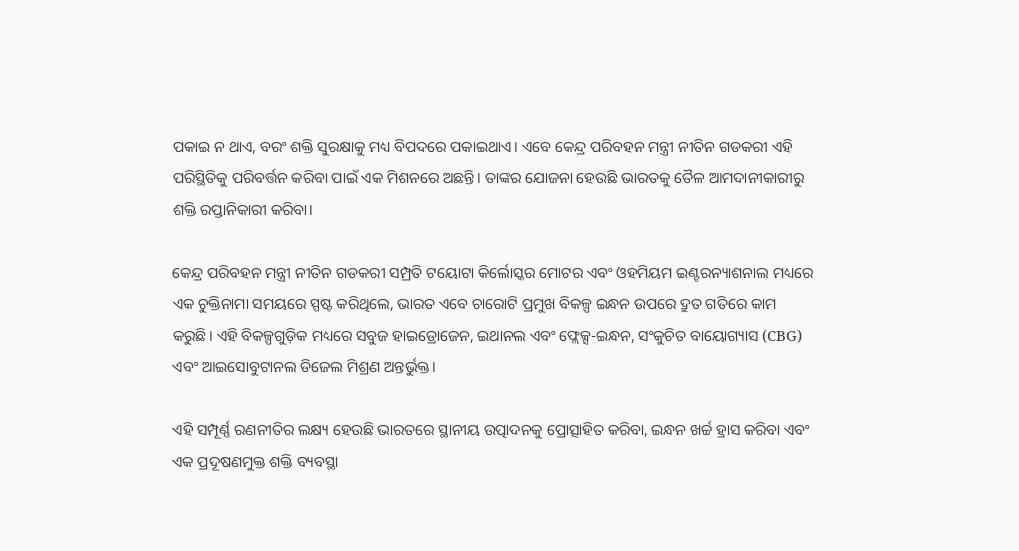ପକାଇ ନ ଥାଏ, ବରଂ ଶକ୍ତି ସୁରକ୍ଷାକୁ ମଧ୍ୟ ବିପଦରେ ପକାଇଥାଏ। ଏବେ କେନ୍ଦ୍ର ପରିବହନ ମନ୍ତ୍ରୀ ନୀତିନ ଗଡକରୀ ଏହି ପରିସ୍ଥିତିକୁ ପରିବର୍ତ୍ତନ କରିବା ପାଇଁ ଏକ ମିଶନରେ ଅଛନ୍ତି। ତାଙ୍କର ଯୋଜନା ହେଉଛି ଭାରତକୁ ତୈଳ ଆମଦାନୀକାରୀରୁ ଶକ୍ତି ରପ୍ତାନିକାରୀ କରିବା।

କେନ୍ଦ୍ର ପରିବହନ ମନ୍ତ୍ରୀ ନୀତିନ ଗଡକରୀ ସମ୍ପ୍ରତି ଟୟୋଟା କିର୍ଲୋସ୍କର ମୋଟର ଏବଂ ଓହମିୟମ ଇଣ୍ଟରନ୍ୟାଶନାଲ ମଧ୍ୟରେ ଏକ ଚୁକ୍ତିନାମା ସମୟରେ ସ୍ପଷ୍ଟ କରିଥିଲେ, ଭାରତ ଏବେ ଚାରୋଟି ପ୍ରମୁଖ ବିକଳ୍ପ ଇନ୍ଧନ ଉପରେ ଦ୍ରୁତ ଗତିରେ କାମ କରୁଛି। ଏହି ବିକଳ୍ପଗୁଡ଼ିକ ମଧ୍ୟରେ ସବୁଜ ହାଇଡ୍ରୋଜେନ, ଇଥାନଲ ଏବଂ ଫ୍ଲେକ୍ସ-ଇନ୍ଧନ, ସଂକୁଚିତ ବାୟୋଗ୍ୟାସ (CBG) ଏବଂ ଆଇସୋବୁଟାନଲ ଡିଜେଲ ମିଶ୍ରଣ ଅନ୍ତର୍ଭୁକ୍ତ।

ଏହି ସମ୍ପୂର୍ଣ୍ଣ ରଣନୀତିର ଲକ୍ଷ୍ୟ ହେଉଛି ଭାରତରେ ସ୍ଥାନୀୟ ଉତ୍ପାଦନକୁ ପ୍ରୋତ୍ସାହିତ କରିବା, ଇନ୍ଧନ ଖର୍ଚ୍ଚ ହ୍ରାସ କରିବା ଏବଂ ଏକ ପ୍ରଦୂଷଣମୁକ୍ତ ଶକ୍ତି ବ୍ୟବସ୍ଥା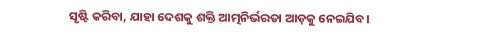ସୃଷ୍ଟି କରିବା, ଯାହା ଦେଶକୁ ଶକ୍ତି ଆତ୍ମନିର୍ଭରତା ଆଡ଼କୁ ନେଇଯିବ।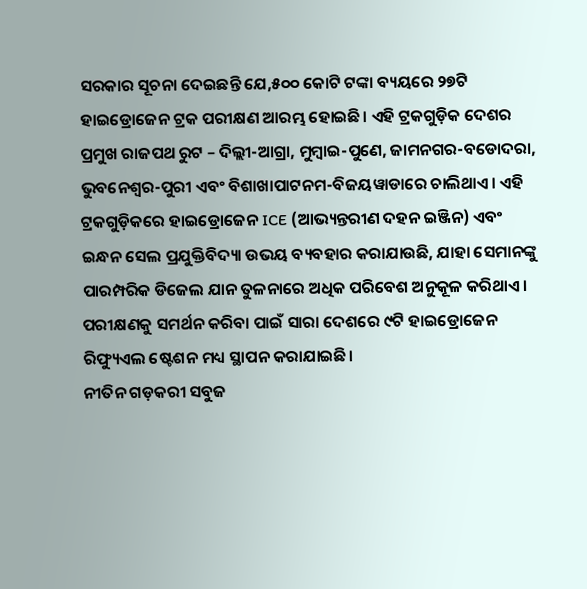ସରକାର ସୂଚନା ଦେଇଛନ୍ତି ଯେ,୫୦୦ କୋଟି ଟଙ୍କା ବ୍ୟୟରେ ୨୭ଟି ହାଇଡ୍ରୋଜେନ ଟ୍ରକ ପରୀକ୍ଷଣ ଆରମ୍ଭ ହୋଇଛି। ଏହି ଟ୍ରକଗୁଡ଼ିକ ଦେଶର ପ୍ରମୁଖ ରାଜପଥ ରୁଟ – ଦିଲ୍ଲୀ-ଆଗ୍ରା, ମୁମ୍ବାଇ-ପୁଣେ, ଜାମନଗର-ବଡୋଦରା, ଭୁବନେଶ୍ୱର-ପୁରୀ ଏବଂ ବିଶାଖାପାଟନମ-ବିଜୟୱାଡାରେ ଚାଲିଥାଏ। ଏହି ଟ୍ରକଗୁଡ଼ିକରେ ହାଇଡ୍ରୋଜେନ ICE (ଆଭ୍ୟନ୍ତରୀଣ ଦହନ ଇଞ୍ଜିନ) ଏବଂ ଇନ୍ଧନ ସେଲ ପ୍ରଯୁକ୍ତିବିଦ୍ୟା ଉଭୟ ବ୍ୟବହାର କରାଯାଉଛି, ଯାହା ସେମାନଙ୍କୁ ପାରମ୍ପରିକ ଡିଜେଲ ଯାନ ତୁଳନାରେ ଅଧିକ ପରିବେଶ ଅନୁକୂଳ କରିଥାଏ। ପରୀକ୍ଷଣକୁ ସମର୍ଥନ କରିବା ପାଇଁ ସାରା ଦେଶରେ ୯ଟି ହାଇଡ୍ରୋଜେନ ରିଫ୍ୟୁଏଲ ଷ୍ଟେଶନ ମଧ୍ୟ ସ୍ଥାପନ କରାଯାଇଛି।
ନୀତିନ ଗଡ଼କରୀ ସବୁଜ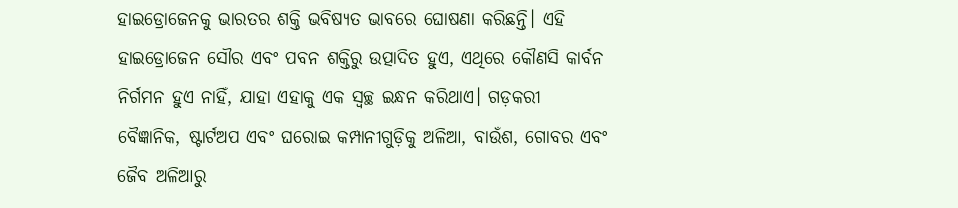ହାଇଡ୍ରୋଜେନକୁ ଭାରତର ଶକ୍ତି ଭବିଷ୍ୟତ ଭାବରେ ଘୋଷଣା କରିଛନ୍ତି। ଏହି ହାଇଡ୍ରୋଜେନ ସୌର ଏବଂ ପବନ ଶକ୍ତିରୁ ଉତ୍ପାଦିତ ହୁଏ, ଏଥିରେ କୌଣସି କାର୍ବନ ନିର୍ଗମନ ହୁଏ ନାହିଁ, ଯାହା ଏହାକୁ ଏକ ସ୍ବଚ୍ଛ ଇନ୍ଧନ କରିଥାଏ। ଗଡ଼କରୀ ବୈଜ୍ଞାନିକ, ଷ୍ଟାର୍ଟଅପ ଏବଂ ଘରୋଇ କମ୍ପାନୀଗୁଡ଼ିକୁ ଅଳିଆ, ବାଉଁଶ, ଗୋବର ଏବଂ ଜୈବ ଅଳିଆରୁ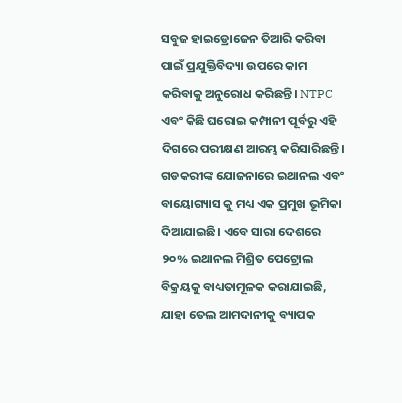ସବୁଜ ହାଇଡ୍ରୋଜେନ ତିଆରି କରିବା ପାଇଁ ପ୍ରଯୁକ୍ତିବିଦ୍ୟା ଉପରେ କାମ କରିବାକୁ ଅନୁରୋଧ କରିଛନ୍ତି। NTPC ଏବଂ କିଛି ଘରୋଇ କମ୍ପାନୀ ପୂର୍ବରୁ ଏହି ଦିଗରେ ପରୀକ୍ଷଣ ଆରମ୍ଭ କରିସାରିଛନ୍ତି।
ଗଡକରୀଙ୍କ ଯୋଜନାରେ ଇଥାନଲ ଏବଂ ବାୟୋଗ୍ୟାସ କୁ ମଧ୍ୟ ଏକ ପ୍ରମୁଖ ଭୂମିକା ଦିଆଯାଇଛି। ଏବେ ସାରା ଦେଶରେ ୨୦% ଇଥାନଲ ମିଶ୍ରିତ ପେଟ୍ରୋଲ ବିକ୍ରୟକୁ ବାଧ୍ୟତାମୂଳକ କରାଯାଇଛି, ଯାହା ତେଲ ଆମଦାନୀକୁ ବ୍ୟାପକ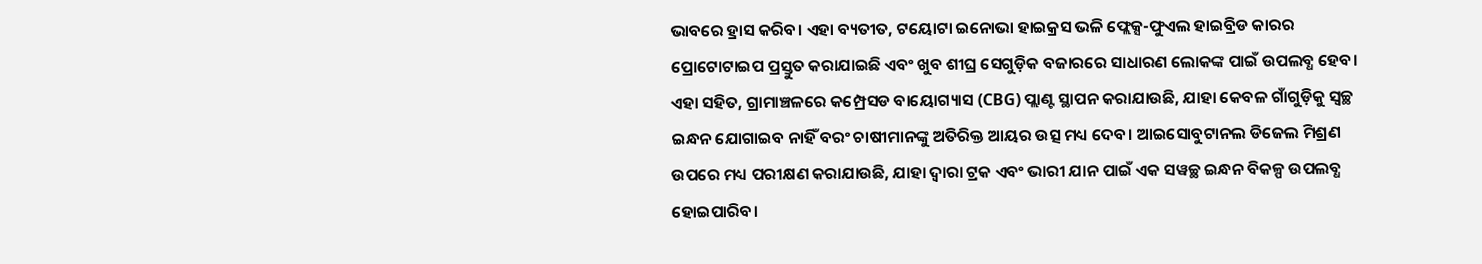ଭାବରେ ହ୍ରାସ କରିବ। ଏହା ବ୍ୟତୀତ, ଟୟୋଟା ଇନୋଭା ହାଇକ୍ରସ ଭଳି ଫ୍ଲେକ୍ସ-ଫୁଏଲ ହାଇବ୍ରିଡ କାରର ପ୍ରୋଟୋଟାଇପ ପ୍ରସ୍ତୁତ କରାଯାଇଛି ଏବଂ ଖୁବ ଶୀଘ୍ର ସେଗୁଡ଼ିକ ବଜାରରେ ସାଧାରଣ ଲୋକଙ୍କ ପାଇଁ ଉପଲବ୍ଧ ହେବ। ଏହା ସହିତ, ଗ୍ରାମାଞ୍ଚଳରେ କମ୍ପ୍ରେସଡ ବାୟୋଗ୍ୟାସ (CBG) ପ୍ଲାଣ୍ଟ ସ୍ଥାପନ କରାଯାଉଛି, ଯାହା କେବଳ ଗାଁଗୁଡ଼ିକୁ ସ୍ବଚ୍ଛ ଇନ୍ଧନ ଯୋଗାଇବ ନାହିଁ ବରଂ ଚାଷୀମାନଙ୍କୁ ଅତିରିକ୍ତ ଆୟର ଉତ୍ସ ମଧ୍ୟ ଦେବ। ଆଇସୋବୁଟାନଲ ଡିଜେଲ ମିଶ୍ରଣ ଉପରେ ମଧ୍ୟ ପରୀକ୍ଷଣ କରାଯାଉଛି, ଯାହା ଦ୍ୱାରା ଟ୍ରକ ଏବଂ ଭାରୀ ଯାନ ପାଇଁ ଏକ ସୱଚ୍ଛ ଇନ୍ଧନ ବିକଳ୍ପ ଉପଲବ୍ଧ ହୋଇପାରିବ।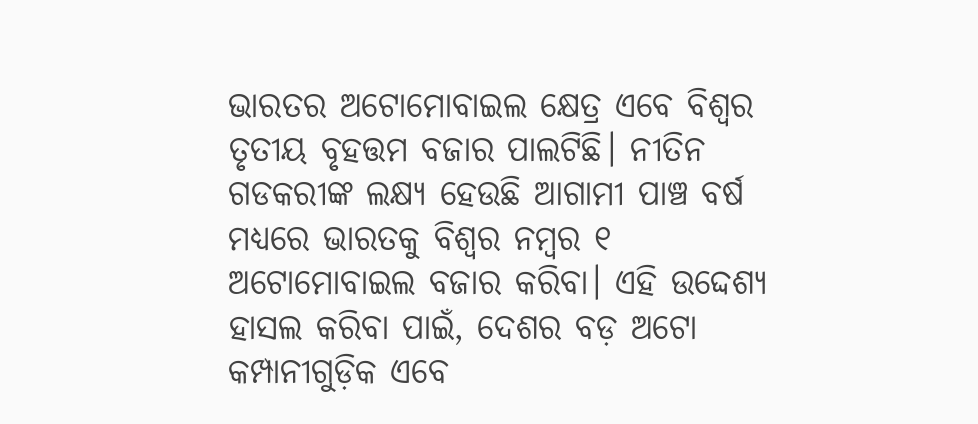ଭାରତର ଅଟୋମୋବାଇଲ କ୍ଷେତ୍ର ଏବେ ବିଶ୍ୱର ତୃତୀୟ ବୃହତ୍ତମ ବଜାର ପାଲଟିଛି। ନୀତିନ ଗଡକରୀଙ୍କ ଲକ୍ଷ୍ୟ ହେଉଛି ଆଗାମୀ ପାଞ୍ଚ ବର୍ଷ ମଧ୍ୟରେ ଭାରତକୁ ବିଶ୍ୱର ନମ୍ବର ୧ ଅଟୋମୋବାଇଲ ବଜାର କରିବା। ଏହି ଉଦ୍ଦେଶ୍ୟ ହାସଲ କରିବା ପାଇଁ, ଦେଶର ବଡ଼ ଅଟୋ କମ୍ପାନୀଗୁଡ଼ିକ ଏବେ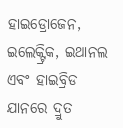ହାଇଡ୍ରୋଜେନ, ଇଲେକ୍ଟ୍ରିକ, ଇଥାନଲ ଏବଂ ହାଇବ୍ରିଡ ଯାନରେ ଦ୍ରୁତ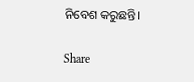ନିବେଶ କରୁଛନ୍ତି।

Share